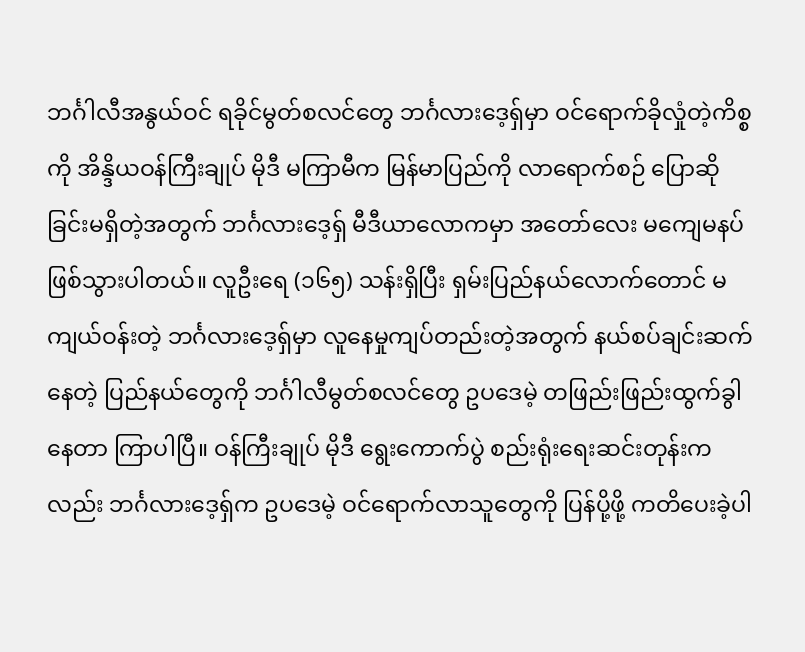ဘင်္ဂါလီအနွယ်ဝင် ရခိုင်မွတ်စလင်တွေ ဘင်္ဂလားဒေ့ရှ်မှာ ဝင်ရောက်ခိုလှုံတဲ့ကိစ္စကို အိန္ဒိယဝန်ကြီးချုပ် မိုဒီ မကြာမီက မြန်မာပြည်ကို လာရောက်စဉ် ပြောဆိုခြင်းမရှိတဲ့အတွက် ဘင်္ဂလားဒေ့ရှ် မီဒီယာလောကမှာ အတော်လေး မကျေမနပ် ဖြစ်သွားပါတယ်။ လူဦးရေ (၁၆၅) သန်းရှိပြီး ရှမ်းပြည်နယ်လောက်တောင် မကျယ်ဝန်းတဲ့ ဘင်္ဂလားဒေ့ရှ်မှာ လူနေမှုကျပ်တည်းတဲ့အတွက် နယ်စပ်ချင်းဆက်နေတဲ့ ပြည်နယ်တွေကို ဘင်္ဂါလီမွတ်စလင်တွေ ဥပဒေမဲ့ တဖြည်းဖြည်းထွက်ခွါနေတာ ကြာပါပြီ။ ဝန်ကြီးချုပ် မိုဒီ ရွေးကောက်ပွဲ စည်းရုံးရေးဆင်းတုန်းကလည်း ဘင်္ဂလားဒေ့ရှ်က ဥပဒေမဲ့ ဝင်ရောက်လာသူတွေကို ပြန်ပို့ဖို့ ကတိပေးခဲ့ပါ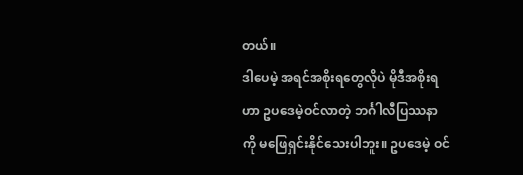တယ်။
ဒါပေမဲ့ အရင်အစိုးရတွေလိုပဲ မိုဒီအစိုးရဟာ ဥပဒေမဲ့ဝင်လာတဲ့ ဘင်္ဂါလီပြဿနာကို မဖြေရှင်းနိုင်သေးပါဘူး။ ဥပဒေမဲ့ ဝင်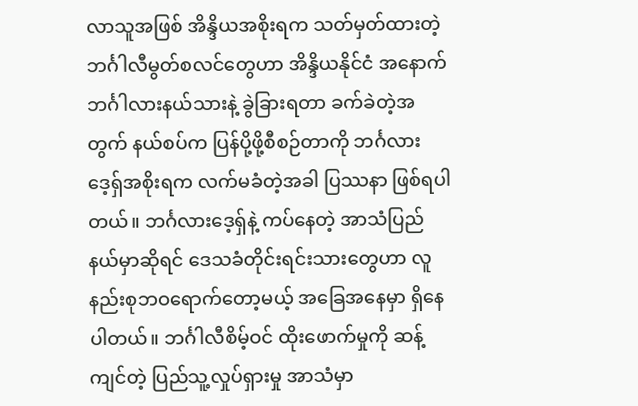လာသူအဖြစ် အိန္ဒိယအစိုးရက သတ်မှတ်ထားတဲ့ ဘင်္ဂါလီမွတ်စလင်တွေဟာ အိန္ဒိယနိုင်ငံ အနောက်ဘင်္ဂါလားနယ်သားနဲ့ ခွဲခြားရတာ ခက်ခဲတဲ့အတွက် နယ်စပ်က ပြန်ပို့ဖို့စီစဉ်တာကို ဘင်္ဂလားဒေ့ရှ်အစိုးရက လက်မခံတဲ့အခါ ပြဿနာ ဖြစ်ရပါတယ်။ ဘင်္ဂလားဒေ့ရှ်နဲ့ ကပ်နေတဲ့ အာသံပြည်နယ်မှာဆိုရင် ဒေသခံတိုင်းရင်းသားတွေဟာ လူနည်းစုဘဝရောက်တော့မယ့် အခြေအနေမှာ ရှိနေပါတယ်။ ဘင်္ဂါလီစိမ့်ဝင် ထိုးဖောက်မှုကို ဆန့်ကျင်တဲ့ ပြည်သူ့လှုပ်ရှားမှု အာသံမှာ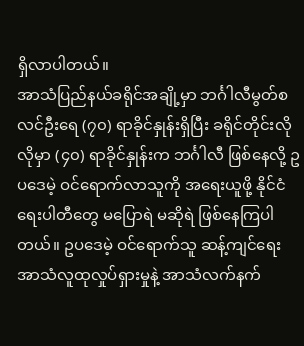ရှိလာပါတယ်။
အာသံပြည်နယ်ခရိုင်အချို့မှာ ဘင်္ဂါလီမွတ်စလင်ဦးရေ (၇၀) ရာခိုင်နှုန်းရှိပြီး ခရိုင်တိုင်းလိုလိုမှာ (၄၀) ရာခိုင်နှုန်းက ဘင်္ဂါလီ ဖြစ်နေလို့ ဥပဒေမဲ့ ဝင်ရောက်လာသူကို အရေးယူဖို့ နိုင်ငံရေးပါတီတွေ မပြောရဲ မဆိုရဲ ဖြစ်နေကြပါတယ်။ ဥပဒေမဲ့ ဝင်ရောက်သူ ဆန့်ကျင်ရေး အာသံလူထုလှုပ်ရှားမှုနဲ့ အာသံလက်နက်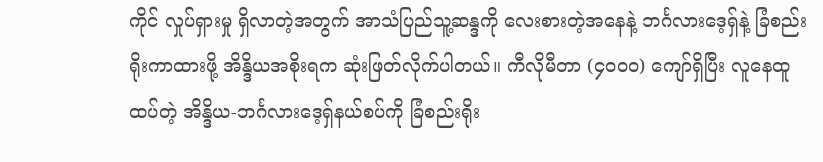ကိုင် လှုပ်ရှားမှု ရှိလာတဲ့အတွက် အာသံပြည်သူ့ဆန္ဒကို လေးစားတဲ့အနေနဲ့ ဘင်္ဂလားဒေ့ရှ်နဲ့ ခြံစည်းရိုးကာထားဖို့ အိန္ဒိယအစိုးရက ဆုံးဖြတ်လိုက်ပါတယ်။ ကီလိုမီတာ (၄၀၀၀) ကျော်ရှိပြီး လူနေထူထပ်တဲ့ အိန္ဒိယ-ဘင်္ဂလားဒေ့ရှ်နယ်စပ်ကို ခြံစည်းရိုး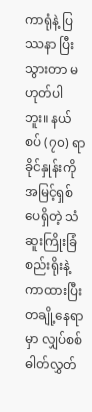ကာရုံနဲ့ ပြဿနာ ပြီးသွားတာ မဟုတ်ပါဘူး။ နယ်စပ် (၇၀) ရာခိုင်နှုန်းကို အမြင့်ရှစ်ပေရှိတဲ့ သံဆူးကြိုးခြံစည်းရိုးနဲ့ ကာထားပြီး တချို့နေရာမှာ လျှပ်စစ်ဓါတ်လွှတ်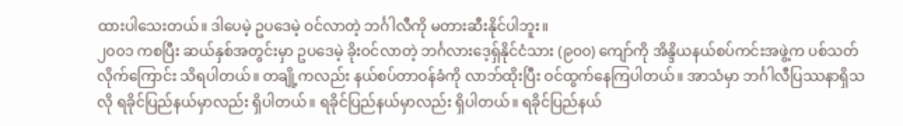ထားပါသေးတယ်။ ဒါပေမဲ့ ဥပဒေမဲ့ ဝင်လာတဲ့ ဘင်္ဂါလီကို မတားဆီးနိုင်ပါဘူး။
၂၀၀၁ ကစပြီး ဆယ်နှစ်အတွင်းမှာ ဥပဒေမဲ့ ခိုးဝင်လာတဲ့ ဘင်္ဂလားဒေ့ရှ်နိုင်ငံသား (၉၀၀) ကျော်ကို အိန္ဒိယနယ်စပ်ကင်းအဖွဲ့က ပစ်သတ်လိုက်ကြောင်း သိရပါတယ်။ တချို့ကလည်း နယ်စပ်တာဝန်ခံကို လာဘ်ထိုးပြီး ဝင်ထွက်နေကြပါတယ်။ အာသံမှာ ဘင်္ဂါလီပြဿနာရှိသလို ရခိုင်ပြည်နယ်မှာလည်း ရှိပါတယ်။ ရခိုင်ပြည်နယ်မှာလည်း ရှိပါတယ်။ ရခိုင်ပြည်နယ်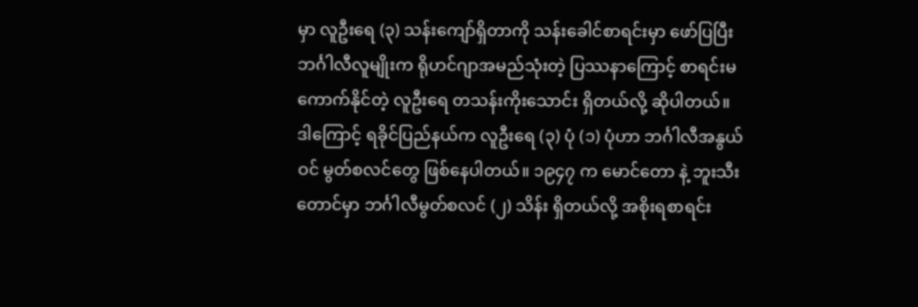မှာ လူဦးရေ (၃) သန်းကျော်ရှိတာကို သန်းခေါင်စာရင်းမှာ ဖော်ပြပြီး ဘင်္ဂါလီလူမျိုးက ရိုဟင်ဂျာအမည်သုံးတဲ့ ပြဿနာကြောင့် စာရင်းမကောက်နိုင်တဲ့ လူဦးရေ တသန်းကိုးသောင်း ရှိတယ်လို့ ဆိုပါတယ်။ ဒါကြောင့် ရခိုင်ပြည်နယ်က လူဦးရေ (၃) ပုံ (၁) ပုံဟာ ဘင်္ဂါလီအနွယ်ဝင် မွတ်စလင်တွေ ဖြစ်နေပါတယ်။ ၁၉၄၇ က မောင်တော နဲ့ ဘူးသီးတောင်မှာ ဘင်္ဂါလီမွတ်စလင် (၂) သိန်း ရှိတယ်လို့ အစိုးရစာရင်း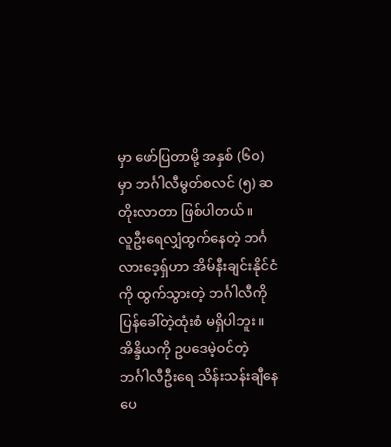မှာ ဖော်ပြတာမို့ အနှစ် (၆၀) မှာ ဘင်္ဂါလီမွတ်စလင် (၅) ဆ တိုးလာတာ ဖြစ်ပါတယ်။
လူဦးရေလျှံထွက်နေတဲ့ ဘင်္ဂလားဒေ့ရှ်ဟာ အိမ်နီးချင်းနိုင်ငံကို ထွက်သွားတဲ့ ဘင်္ဂါလီကို ပြန်ခေါ်တဲ့ထုံးစံ မရှိပါဘူး။ အိန္ဒိယကို ဥပဒေမဲ့ဝင်တဲ့ ဘင်္ဂါလီဦးရေ သိန်းသန်းချီနေပေ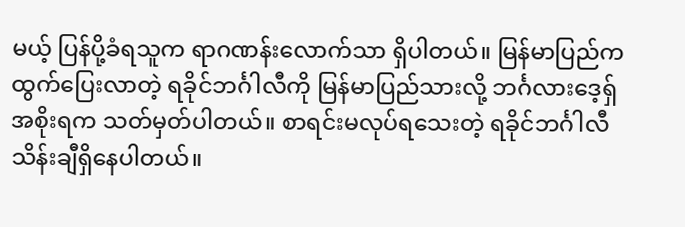မယ့် ပြန်ပို့ခံရသူက ရာဂဏန်းလောက်သာ ရှိပါတယ်။ မြန်မာပြည်က ထွက်ပြေးလာတဲ့ ရခိုင်ဘင်္ဂါလီကို မြန်မာပြည်သားလို့ ဘင်္ဂလားဒေ့ရှ်အစိုးရက သတ်မှတ်ပါတယ်။ စာရင်းမလုပ်ရသေးတဲ့ ရခိုင်ဘင်္ဂါလီ သိန်းချီရှိနေပါတယ်။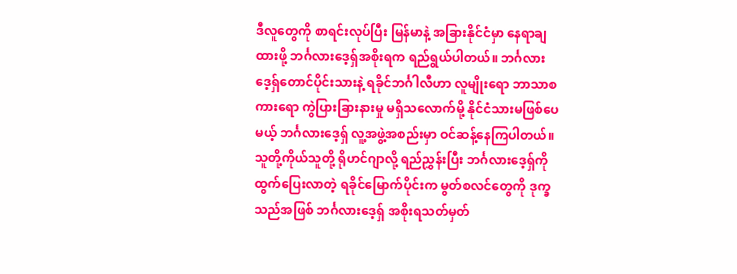ဒီလူတွေကို စာရင်းလုပ်ပြီး မြန်မာနဲ့ အခြားနိုင်ငံမှာ နေရာချထားဖို့ ဘင်္ဂလားဒေ့ရှ်အစိုးရက ရည်ရွယ်ပါတယ်။ ဘင်္ဂလားဒေ့ရှ်တောင်ပိုင်းသားနဲ့ ရခိုင်ဘင်္ဂါလီဟာ လူမျိုးရော ဘာသာစကားရော ကွဲပြားခြားနားမှု မရှိသလောက်မို့ နိုင်ငံသားမဖြစ်ပေမယ့် ဘင်္ဂလားဒေ့ရှ် လူ့အဖွဲ့အစည်းမှာ ဝင်ဆန့်နေကြပါတယ်။
သူတို့ကိုယ်သူတို့ ရိုဟင်ဂျာလို့ ရည်ညွှန်းပြီး ဘင်္ဂလားဒေ့ရှ်ကို ထွက်ပြေးလာတဲ့ ရခိုင်မြောက်ပိုင်းက မွတ်စလင်တွေကို ဒုက္ခသည်အဖြစ် ဘင်္ဂလားဒေ့ရှ် အစိုးရသတ်မှတ်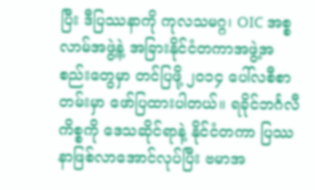ပြီး ဒီပြဿနာကို ကုလသမဂ္ဂ၊ OIC အစ္စလာမ်အဖွဲ့နဲ့ အခြားနိုင်ငံတကာအဖွဲ့အစည်းတွေမှာ တင်ပြဖို့ ၂၀၁၄ ပေါ်လစီစာတမ်းမှာ ဖော်ပြထားပါတယ်။ ရခိုင်ဘင်္ဂလီကိစ္စကို ဒေသဆိုင်ရာနဲ့ နိုင်ငံတကာ ပြဿနာဖြစ်လာအောင်လုပ်ပြီး ဗမာအ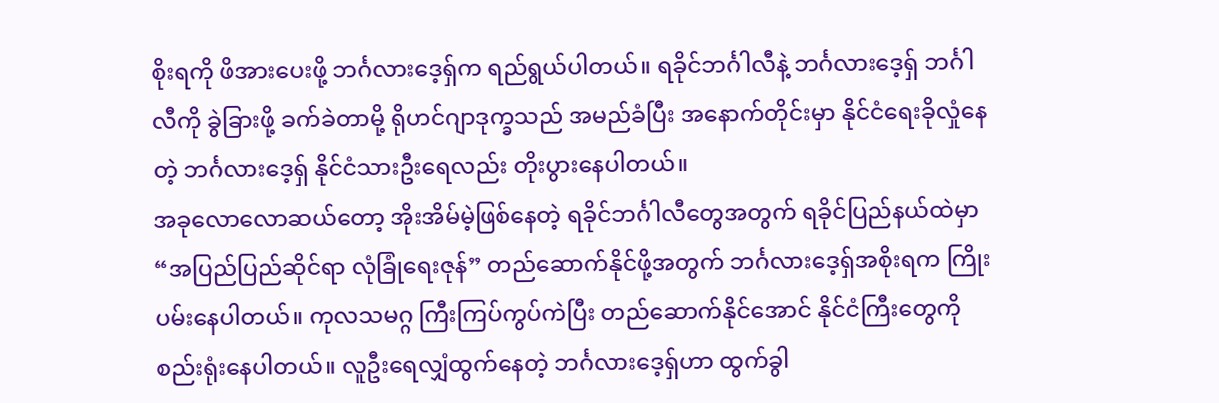စိုးရကို ဖိအားပေးဖို့ ဘင်္ဂလားဒေ့ရှ်က ရည်ရွယ်ပါတယ်။ ရခိုင်ဘင်္ဂါလီနဲ့ ဘင်္ဂလားဒေ့ရှ် ဘင်္ဂါလီကို ခွဲခြားဖို့ ခက်ခဲတာမို့ ရိုဟင်ဂျာဒုက္ခသည် အမည်ခံပြီး အနောက်တိုင်းမှာ နိုင်ငံရေးခိုလှုံနေတဲ့ ဘင်္ဂလားဒေ့ရှ် နိုင်ငံသားဦးရေလည်း တိုးပွားနေပါတယ်။
အခုလောလောဆယ်တော့ အိုးအိမ်မဲ့ဖြစ်နေတဲ့ ရခိုင်ဘင်္ဂါလီတွေအတွက် ရခိုင်ပြည်နယ်ထဲမှာ “အပြည်ပြည်ဆိုင်ရာ လုံခြုံရေးဇုန်” တည်ဆောက်နိုင်ဖို့အတွက် ဘင်္ဂလားဒေ့ရှ်အစိုးရက ကြိုးပမ်းနေပါတယ်။ ကုလသမဂ္ဂ ကြီးကြပ်ကွပ်ကဲပြီး တည်ဆောက်နိုင်အောင် နိုင်ငံကြီးတွေကို စည်းရုံးနေပါတယ်။ လူဦးရေလျှံထွက်နေတဲ့ ဘင်္ဂလားဒေ့ရှ်ဟာ ထွက်ခွါ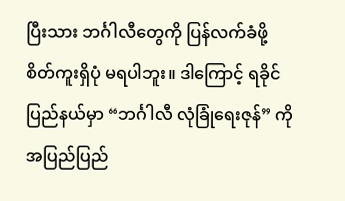ပြီးသား ဘင်္ဂါလီတွေကို ပြန်လက်ခံဖို့ စိတ်ကူးရှိပုံ မရပါဘူး။ ဒါကြောင့် ရခိုင်ပြည်နယ်မှာ “ဘင်္ဂါလီ လုံခြုံရေးဇုန်” ကို အပြည်ပြည်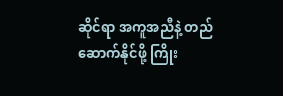ဆိုင်ရာ အကူအညီနဲ့ တည်ဆောက်နိုင်ဖို့ ကြိုး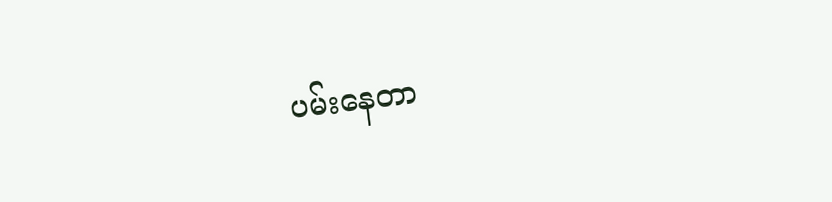ပမ်းနေတာ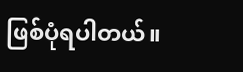ဖြစ်ပုံရပါတယ်။